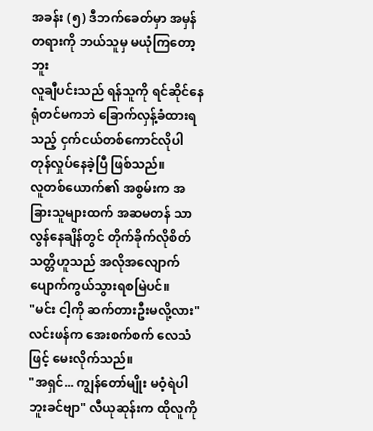အခန်း (၅) ဒီဘက်ခေတ်မှာ အမှန်တရားကို ဘယ်သူမှ မယုံကြတော့ဘူး
လူချီပင်းသည် ရန်သူကို ရင်ဆိုင်နေရုံတင်မကဘဲ ခြောက်လှန့်ခံထားရသည့် ငှက်ငယ်တစ်ကောင်လိုပါ တုန်လှုပ်နေခဲ့ပြီ ဖြစ်သည်။
လူတစ်ယောက်၏ အစွမ်းက အခြားသူများထက် အဆမတန် သာလွန်နေချိန်တွင် တိုက်ခိုက်လိုစိတ် သတ္တိဟူသည် အလိုအလျောက် ပျောက်ကွယ်သွားရစမြဲပင်။
"မင်း ငါ့ကို ဆက်တားဦးမလို့လား" လင်းဖန်က အေးစက်စက် လေသံဖြင့် မေးလိုက်သည်။
"အရှင်... ကျွန်တော်မျိုး မဝံ့ရဲပါဘူးခင်ဗျာ" လီယုဆုန်းက ထိုလူကို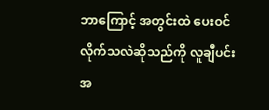ဘာကြောင့် အတွင်းထဲ ပေးဝင်လိုက်သလဲဆိုသည်ကို လူချီပင်း အ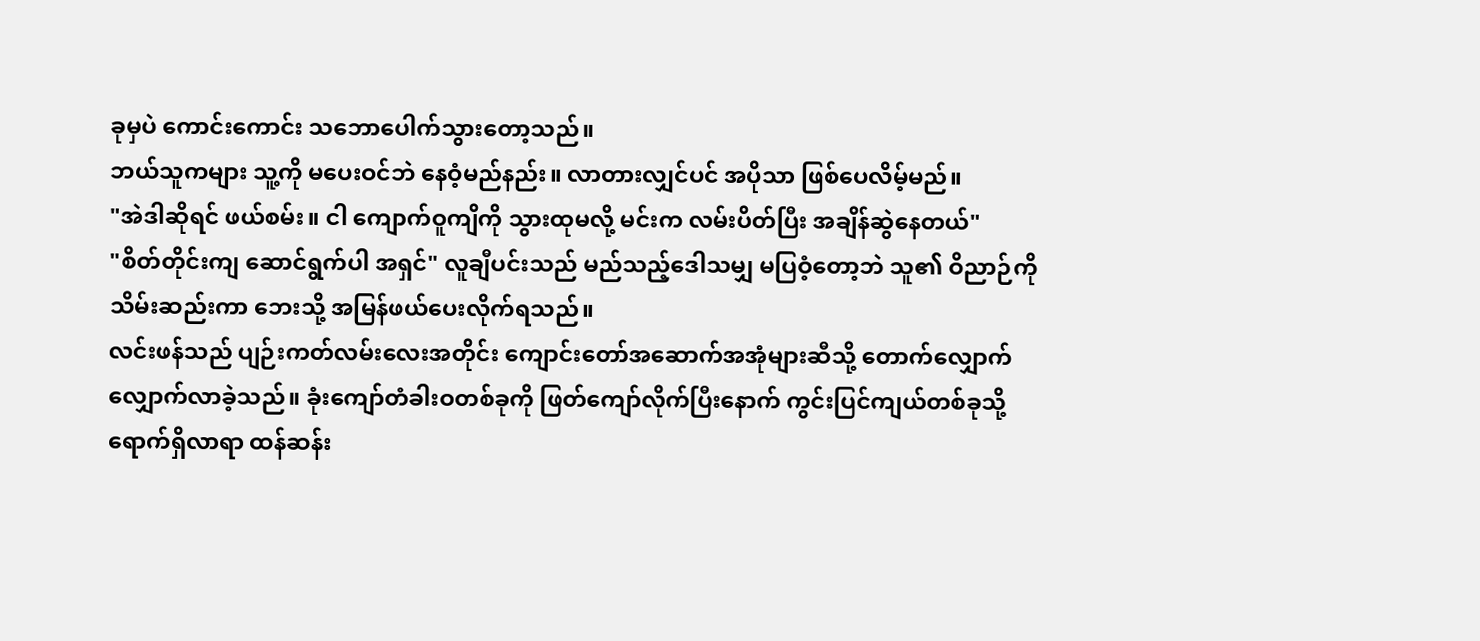ခုမှပဲ ကောင်းကောင်း သဘောပေါက်သွားတော့သည်။
ဘယ်သူကများ သူ့ကို မပေးဝင်ဘဲ နေဝံ့မည်နည်း။ လာတားလျှင်ပင် အပိုသာ ဖြစ်ပေလိမ့်မည်။
"အဲဒါဆိုရင် ဖယ်စမ်း။ ငါ ကျောက်ဝူကျိကို သွားထုမလို့ မင်းက လမ်းပိတ်ပြီး အချိန်ဆွဲနေတယ်"
"စိတ်တိုင်းကျ ဆောင်ရွက်ပါ အရှင်" လူချီပင်းသည် မည်သည့်ဒေါသမျှ မပြဝံ့တော့ဘဲ သူ၏ ဝိညာဉ်ကို သိမ်းဆည်းကာ ဘေးသို့ အမြန်ဖယ်ပေးလိုက်ရသည်။
လင်းဖန်သည် ပျဉ်းကတ်လမ်းလေးအတိုင်း ကျောင်းတော်အဆောက်အအုံများဆီသို့ တောက်လျှောက် လျှောက်လာခဲ့သည်။ ခုံးကျော်တံခါးဝတစ်ခုကို ဖြတ်ကျော်လိုက်ပြီးနောက် ကွင်းပြင်ကျယ်တစ်ခုသို့ ရောက်ရှိလာရာ ထန်ဆန်း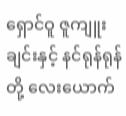ရှောင်ဝူ ဇူကျူးချင်းနှင့် နင်ရုန်ရုန်တို့ လေးယောက်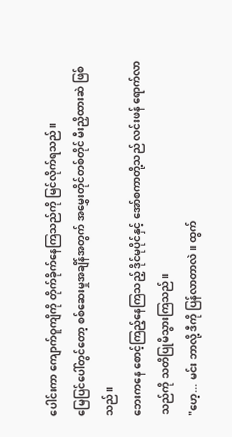ပေါင်းကာ ကျောက်ဝူကျိကို တိုက်ခိုက်နေကြသည်ကို မြင်လိုက်ရသည်။
မြေပြင်ပေါ်တွင်တော့ စစ်ဆေးမှုအချိန်အတွက် အမွှေးတိုင်တစ်တိုင် မီးညှိထားဆဲ ဖြစ်သည်။
ဘေးကနေ စောင့်ကြည့်နေကြသည့် ဒိုင်မုပိုင်နှင့် အော်စကာတို့သည် လင်းဖန် ရောက်လာသည်ကို သတိပြုမိသွားကြသည်။
"ဟေ့... မင်း ဘာလို့ ဒီကို ပြန်လာတာလဲ။ ထွက်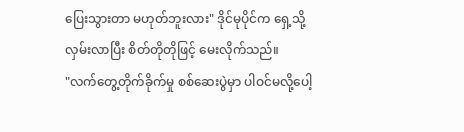ပြေးသွားတာ မဟုတ်ဘူးလား" ဒိုင်မုပိုင်က ရှေ့သို့ လှမ်းလာပြီး စိတ်တိုတိုဖြင့် မေးလိုက်သည်။
"လက်တွေ့တိုက်ခိုက်မှု စစ်ဆေးပွဲမှာ ပါဝင်မလို့ပေါ့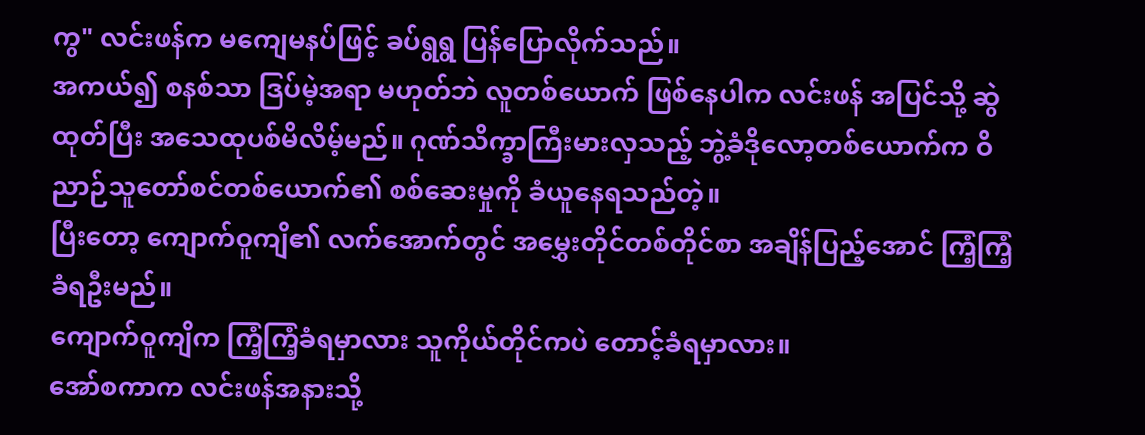ကွ" လင်းဖန်က မကျေမနပ်ဖြင့် ခပ်ရွရွ ပြန်ပြောလိုက်သည်။
အကယ်၍ စနစ်သာ ဒြပ်မဲ့အရာ မဟုတ်ဘဲ လူတစ်ယောက် ဖြစ်နေပါက လင်းဖန် အပြင်သို့ ဆွဲထုတ်ပြီး အသေထုပစ်မိလိမ့်မည်။ ဂုဏ်သိက္ခာကြီးမားလှသည့် ဘွဲ့ခံဒိုလော့တစ်ယောက်က ဝိညာဉ်သူတော်စင်တစ်ယောက်၏ စစ်ဆေးမှုကို ခံယူနေရသည်တဲ့။
ပြီးတော့ ကျောက်ဝူကျိ၏ လက်အောက်တွင် အမွှေးတိုင်တစ်တိုင်စာ အချိန်ပြည့်အောင် ကြံ့ကြံ့ခံရဦးမည်။
ကျောက်ဝူကျိက ကြံ့ကြံ့ခံရမှာလား သူကိုယ်တိုင်ကပဲ တောင့်ခံရမှာလား။
အော်စကာက လင်းဖန်အနားသို့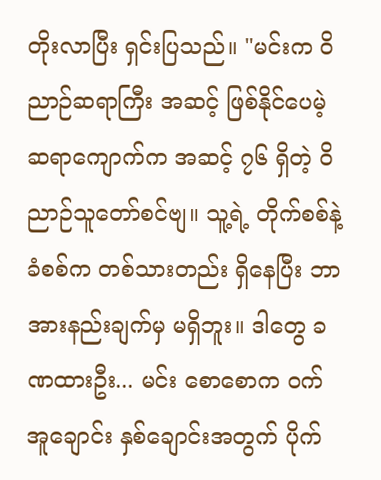တိုးလာပြီး ရှင်းပြသည်။ "မင်းက ဝိညာဉ်ဆရာကြီး အဆင့် ဖြစ်နိုင်ပေမဲ့ ဆရာကျောက်က အဆင့် ၇၆ ရှိတဲ့ ဝိညာဉ်သူတော်စင်ဗျ။ သူ့ရဲ့ တိုက်စစ်နဲ့ ခံစစ်က တစ်သားတည်း ရှိနေပြီး ဘာအားနည်းချက်မှ မရှိဘူး။ ဒါတွေ ခဏထားဦး... မင်း စောစောက ဝက်အူချောင်း နှစ်ချောင်းအတွက် ပိုက်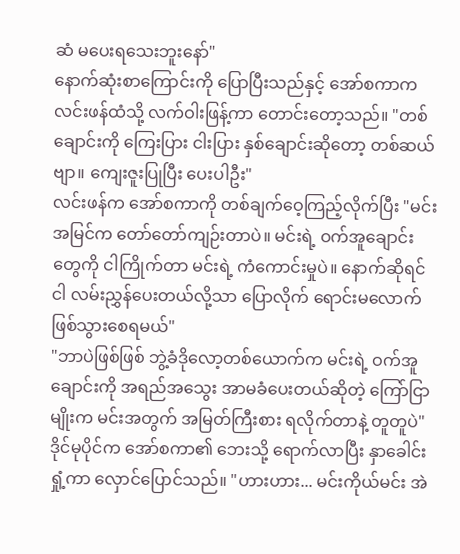ဆံ မပေးရသေးဘူးနော်"
နောက်ဆုံးစာကြောင်းကို ပြောပြီးသည်နှင့် အော်စကာက လင်းဖန်ထံသို့ လက်ဝါးဖြန့်ကာ တောင်းတော့သည်။ "တစ်ချောင်းကို ကြေးပြား ငါးပြား နှစ်ချောင်းဆိုတော့ တစ်ဆယ်ဗျာ။ ကျေးဇူးပြုပြီး ပေးပါဦး"
လင်းဖန်က အော်စကာကို တစ်ချက်ဝေ့ကြည့်လိုက်ပြီး "မင်း အမြင်က တော်တော်ကျဉ်းတာပဲ။ မင်းရဲ့ ဝက်အူချောင်းတွေကို ငါကြိုက်တာ မင်းရဲ့ ကံကောင်းမှုပဲ။ နောက်ဆိုရင် ငါ လမ်းညွှန်ပေးတယ်လို့သာ ပြောလိုက် ရောင်းမလောက် ဖြစ်သွားစေရမယ်"
"ဘာပဲဖြစ်ဖြစ် ဘွဲ့ခံဒိုလော့တစ်ယောက်က မင်းရဲ့ ဝက်အူချောင်းကို အရည်အသွေး အာမခံပေးတယ်ဆိုတဲ့ ကြော်ငြာမျိုးက မင်းအတွက် အမြတ်ကြီးစား ရလိုက်တာနဲ့ တူတူပဲ"
ဒိုင်မုပိုင်က အော်စကာ၏ ဘေးသို့ ရောက်လာပြီး နှာခေါင်းရှုံ့ကာ လှောင်ပြောင်သည်။ "ဟားဟား... မင်းကိုယ်မင်း အဲ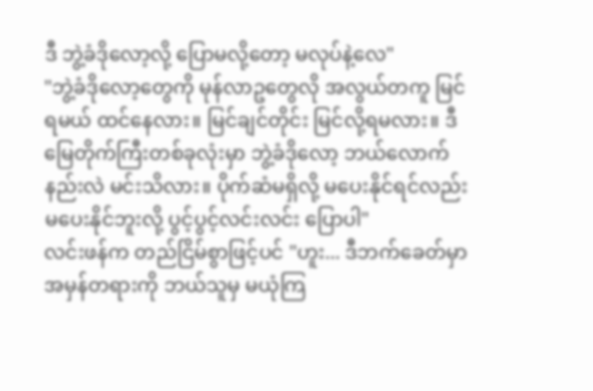ဒီ ဘွဲ့ခံဒိုလော့လို့ ပြောမလို့တော့ မလုပ်နဲ့လေ"
"ဘွဲ့ခံဒိုလော့တွေကို မုန်လာဥတွေလို အလွယ်တကူ မြင်ရမယ် ထင်နေလား။ မြင်ချင်တိုင်း မြင်လို့ရမလား။ ဒီမြေတိုက်ကြီးတစ်ခုလုံးမှာ ဘွဲ့ခံဒိုလော့ ဘယ်လောက်နည်းလဲ မင်းသိလား။ ပိုက်ဆံမရှိလို့ မပေးနိုင်ရင်လည်း မပေးနိုင်ဘူးလို့ ပွင့်ပွင့်လင်းလင်း ပြောပါ"
လင်းဖန်က တည်ငြိမ်စွာဖြင့်ပင် "ဟူး... ဒီဘက်ခေတ်မှာ အမှန်တရားကို ဘယ်သူမှ မယုံကြ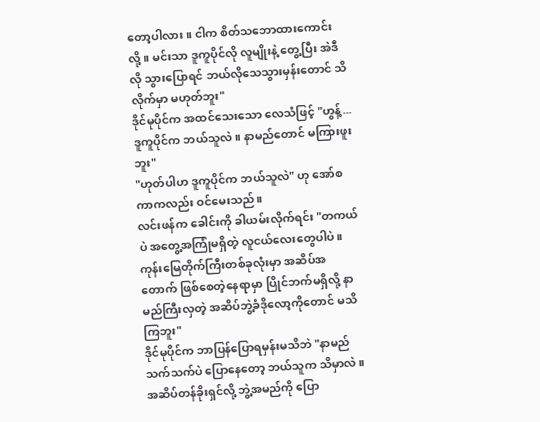တော့ပါလား။ ငါက စိတ်သဘောထားကောင်းလို့။ မင်းသာ ဒူကူပိုင်လို လူမျိုးနဲ့ တွေ့ပြီး အဲဒီလို သွားပြောရင် ဘယ်လိုသေသွားမှန်းတောင် သိလိုက်မှာ မဟုတ်ဘူး"
ဒိုင်မုပိုင်က အထင်သေးသော လေသံဖြင့် "ဟွန့်... ဒူကူပိုင်က ဘယ်သူလဲ။ နာမည်တောင် မကြားဖူးဘူး"
"ဟုတ်ပါဟ ဒူကူပိုင်က ဘယ်သူလဲ" ဟု အော်စကာကလည်း ဝင်မေးသည်။
လင်းဖန်က ခေါင်းကို ခါယမ်းလိုက်ရင်း "တကယ်ပဲ အတွေ့အကြုံမရှိတဲ့ လူငယ်လေးတွေပါပဲ။ ကုန်းမြေတိုက်ကြီးတစ်ခုလုံးမှာ အဆိပ်အတောက် ဖြစ်စေတဲ့နေရာမှာ ပြိုင်ဘက်မရှိလို့ နာမည်ကြီးလှတဲ့ အဆိပ်ဘွဲ့ခံဒိုလော့ကိုတောင် မသိကြဘူး"
ဒိုင်မုပိုင်က ဘာပြန်ပြောရမှန်းမသိဘဲ "နာမည်သက်သက်ပဲ ပြောနေတော့ ဘယ်သူက သိမှာလဲ။ အဆိပ်တန်ခိုးရှင်လို့ ဘွဲ့အမည်ကို ပြော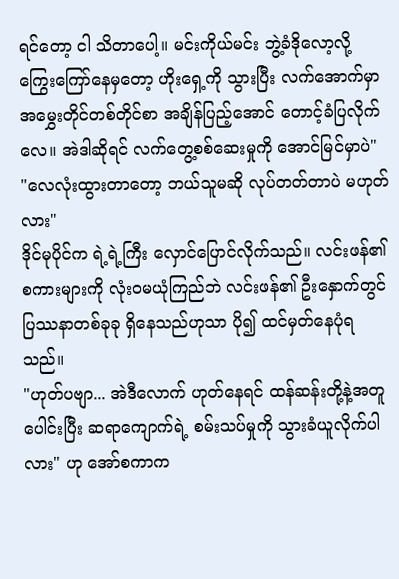ရင်တော့ ငါ သိတာပေါ့။ မင်းကိုယ်မင်း ဘွဲ့ခံဒိုလော့လို့ ကြွေးကြော်နေမှတော့ ဟိုးရှေ့ကို သွားပြီး လက်အောက်မှာ အမွှေးတိုင်တစ်တိုင်စာ အချိန်ပြည့်အောင် တောင့်ခံပြလိုက်လေ။ အဲဒါဆိုရင် လက်တွေ့စစ်ဆေးမှုကို အောင်မြင်မှာပဲ"
"လေလုံးထွားတာတော့ ဘယ်သူမဆို လုပ်တတ်တာပဲ မဟုတ်လား"
ဒိုင်မုပိုင်က ရဲ့ရဲ့ကြီး လှောင်ပြောင်လိုက်သည်။ လင်းဖန်၏ စကားများကို လုံးဝမယုံကြည်ဘဲ လင်းဖန်၏ ဦးနှောက်တွင် ပြဿနာတစ်ခုခု ရှိနေသည်ဟုသာ ပို၍ ထင်မှတ်နေပုံရသည်။
"ဟုတ်ပဗျာ... အဲဒီလောက် ဟုတ်နေရင် ထန်ဆန်းတို့နဲ့အတူ ပေါင်းပြီး ဆရာကျောက်ရဲ့ စမ်းသပ်မှုကို သွားခံယူလိုက်ပါလား" ဟု အော်စကာက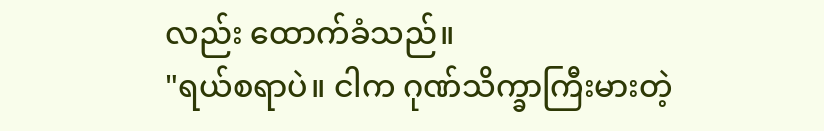လည်း ထောက်ခံသည်။
"ရယ်စရာပဲ။ ငါက ဂုဏ်သိက္ခာကြီးမားတဲ့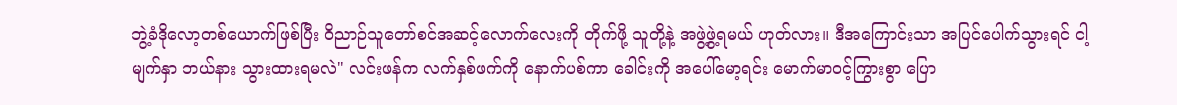ဘွဲ့ခံဒိုလော့တစ်ယောက်ဖြစ်ပြီး ဝိညာဉ်သူတော်စင်အဆင့်လောက်လေးကို တိုက်ဖို့ သူတို့နဲ့ အဖွဲ့ဖွဲ့ရမယ် ဟုတ်လား။ ဒီအကြောင်းသာ အပြင်ပေါက်သွားရင် ငါ့မျက်နှာ ဘယ်နား သွားထားရမလဲ" လင်းဖန်က လက်နှစ်ဖက်ကို နောက်ပစ်ကာ ခေါင်းကို အပေါ်မော့ရင်း မောက်မာဝင့်ကြွားစွာ ပြော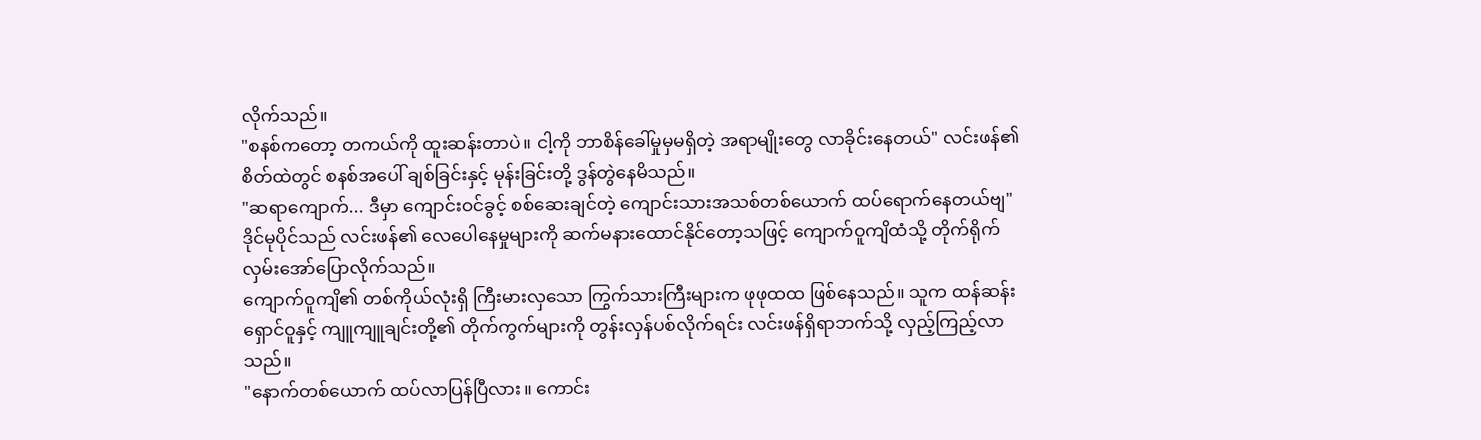လိုက်သည်။
"စနစ်ကတော့ တကယ်ကို ထူးဆန်းတာပဲ။ ငါ့ကို ဘာစိန်ခေါ်မှုမှမရှိတဲ့ အရာမျိုးတွေ လာခိုင်းနေတယ်" လင်းဖန်၏ စိတ်ထဲတွင် စနစ်အပေါ် ချစ်ခြင်းနှင့် မုန်းခြင်းတို့ ဒွန်တွဲနေမိသည်။
"ဆရာကျောက်... ဒီမှာ ကျောင်းဝင်ခွင့် စစ်ဆေးချင်တဲ့ ကျောင်းသားအသစ်တစ်ယောက် ထပ်ရောက်နေတယ်ဗျ" ဒိုင်မုပိုင်သည် လင်းဖန်၏ လေပေါနေမှုများကို ဆက်မနားထောင်နိုင်တော့သဖြင့် ကျောက်ဝူကျိထံသို့ တိုက်ရိုက် လှမ်းအော်ပြောလိုက်သည်။
ကျောက်ဝူကျိ၏ တစ်ကိုယ်လုံးရှိ ကြီးမားလှသော ကြွက်သားကြီးများက ဖုဖုထထ ဖြစ်နေသည်။ သူက ထန်ဆန်း ရှောင်ဝူနှင့် ကျူကျူချင်းတို့၏ တိုက်ကွက်များကို တွန်းလှန်ပစ်လိုက်ရင်း လင်းဖန်ရှိရာဘက်သို့ လှည့်ကြည့်လာသည်။
"နောက်တစ်ယောက် ထပ်လာပြန်ပြီလား။ ကောင်း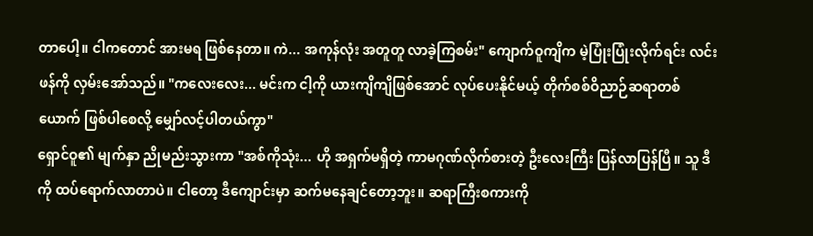တာပေါ့။ ငါကတောင် အားမရ ဖြစ်နေတာ။ ကဲ... အကုန်လုံး အတူတူ လာခဲ့ကြစမ်း" ကျောက်ဝူကျိက မဲ့ပြုံးပြုံးလိုက်ရင်း လင်းဖန်ကို လှမ်းအော်သည်။ "ကလေးလေး... မင်းက ငါ့ကို ယားကျိကျိဖြစ်အောင် လုပ်ပေးနိုင်မယ့် တိုက်စစ်ဝိညာဉ်ဆရာတစ်ယောက် ဖြစ်ပါစေလို့ မျှော်လင့်ပါတယ်ကွာ"
ရှောင်ဝူ၏ မျက်နှာ ညိုမည်းသွားကာ "အစ်ကိုသုံး... ဟို အရှက်မရှိတဲ့ ကာမဂုဏ်လိုက်စားတဲ့ ဦးလေးကြီး ပြန်လာပြန်ပြီ။ သူ ဒီကို ထပ်ရောက်လာတာပဲ။ ငါတော့ ဒီကျောင်းမှာ ဆက်မနေချင်တော့ဘူး။ ဆရာကြီးစကားကို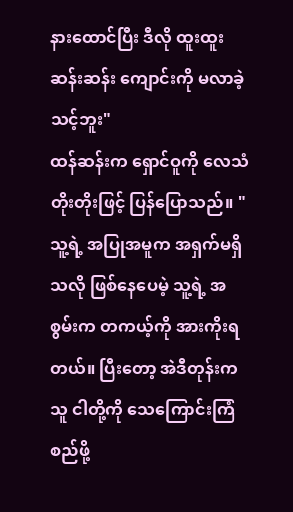နားထောင်ပြီး ဒီလို ထူးထူးဆန်းဆန်း ကျောင်းကို မလာခဲ့သင့်ဘူး"
ထန်ဆန်းက ရှောင်ဝူကို လေသံတိုးတိုးဖြင့် ပြန်ပြောသည်။ "သူ့ရဲ့ အပြုအမူက အရှက်မရှိသလို ဖြစ်နေပေမဲ့ သူ့ရဲ့ အစွမ်းက တကယ့်ကို အားကိုးရတယ်။ ပြီးတော့ အဲဒီတုန်းက သူ ငါတို့ကို သေကြောင်းကြံစည်ဖို့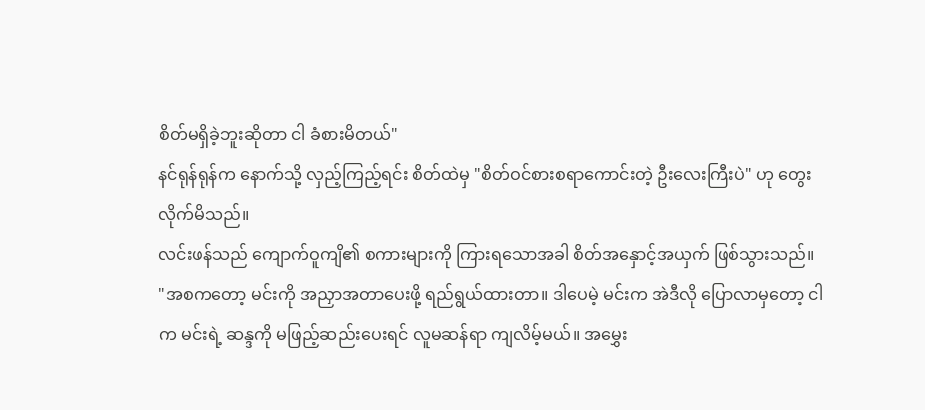စိတ်မရှိခဲ့ဘူးဆိုတာ ငါ ခံစားမိတယ်"
နင်ရုန်ရုန်က နောက်သို့ လှည့်ကြည့်ရင်း စိတ်ထဲမှ "စိတ်ဝင်စားစရာကောင်းတဲ့ ဦးလေးကြီးပဲ" ဟု တွေးလိုက်မိသည်။
လင်းဖန်သည် ကျောက်ဝူကျိ၏ စကားများကို ကြားရသောအခါ စိတ်အနှောင့်အယှက် ဖြစ်သွားသည်။
"အစကတော့ မင်းကို အညှာအတာပေးဖို့ ရည်ရွယ်ထားတာ။ ဒါပေမဲ့ မင်းက အဲဒီလို ပြောလာမှတော့ ငါက မင်းရဲ့ ဆန္ဒကို မဖြည့်ဆည်းပေးရင် လူမဆန်ရာ ကျလိမ့်မယ်။ အမွှေး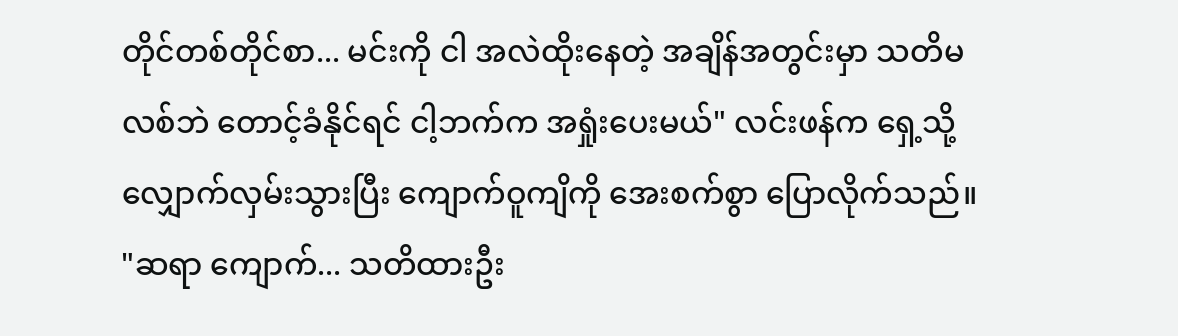တိုင်တစ်တိုင်စာ... မင်းကို ငါ အလဲထိုးနေတဲ့ အချိန်အတွင်းမှာ သတိမလစ်ဘဲ တောင့်ခံနိုင်ရင် ငါ့ဘက်က အရှုံးပေးမယ်" လင်းဖန်က ရှေ့သို့ လျှောက်လှမ်းသွားပြီး ကျောက်ဝူကျိကို အေးစက်စွာ ပြောလိုက်သည်။
"ဆရာ ကျောက်... သတိထားဦး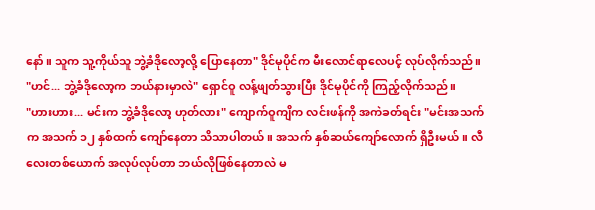နော်။ သူက သူ့ကိုယ်သူ ဘွဲ့ခံဒိုလော့လို့ ပြောနေတာ" ဒိုင်မုပိုင်က မီးလောင်ရာလေပင့် လုပ်လိုက်သည်။
"ဟင်... ဘွဲ့ခံဒိုလော့က ဘယ်နားမှာလဲ" ရှောင်ဝူ လန့်ဖျတ်သွားပြီး ဒိုင်မုပိုင်ကို ကြည့်လိုက်သည်။
"ဟားဟား... မင်းက ဘွဲ့ခံဒိုလော့ ဟုတ်လား" ကျောက်ဝူကျိက လင်းဖန်ကို အကဲခတ်ရင်း "မင်းအသက်က အသက် ၁၂ နှစ်ထက် ကျော်နေတာ သိသာပါတယ်။ အသက် နှစ်ဆယ်ကျော်လောက် ရှိဦးမယ်။ လီလေးတစ်ယောက် အလုပ်လုပ်တာ ဘယ်လိုဖြစ်နေတာလဲ မ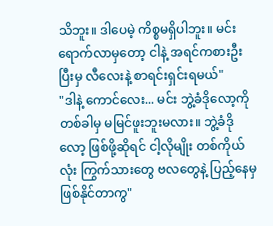သိဘူး။ ဒါပေမဲ့ ကိစ္စမရှိပါဘူး။ မင်း ရောက်လာမှတော့ ငါနဲ့ အရင်ကစားဦး ပြီးမှ လီလေးနဲ့ စာရင်းရှင်းရမယ်"
"ဒါနဲ့ ကောင်လေး... မင်း ဘွဲ့ခံဒိုလော့ကို တစ်ခါမှ မမြင်ဖူးဘူးမလား။ ဘွဲ့ခံဒိုလော့ ဖြစ်ဖို့ဆိုရင် ငါ့လိုမျိုး တစ်ကိုယ်လုံး ကြွက်သားတွေ ဗလတွေနဲ့ ပြည့်နေမှ ဖြစ်နိုင်တာကွ"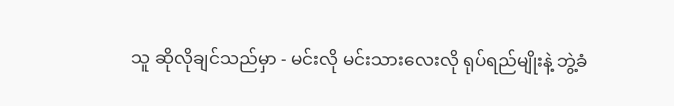သူ ဆိုလိုချင်သည်မှာ - မင်းလို မင်းသားလေးလို ရုပ်ရည်မျိုးနဲ့ ဘွဲ့ခံ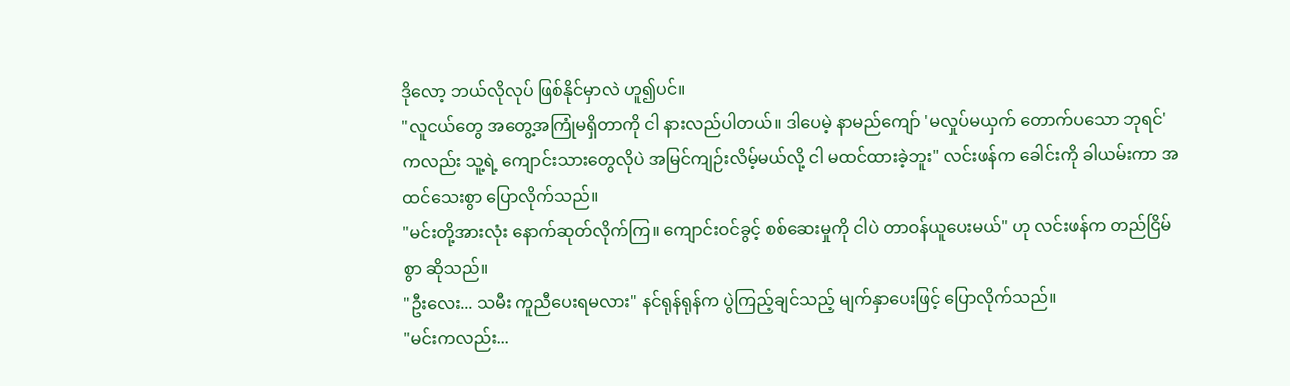ဒိုလော့ ဘယ်လိုလုပ် ဖြစ်နိုင်မှာလဲ ဟူ၍ပင်။
"လူငယ်တွေ အတွေ့အကြုံမရှိတာကို ငါ နားလည်ပါတယ်။ ဒါပေမဲ့ နာမည်ကျော် 'မလှုပ်မယှက် တောက်ပသော ဘုရင်' ကလည်း သူ့ရဲ့ ကျောင်းသားတွေလိုပဲ အမြင်ကျဉ်းလိမ့်မယ်လို့ ငါ မထင်ထားခဲ့ဘူး" လင်းဖန်က ခေါင်းကို ခါယမ်းကာ အထင်သေးစွာ ပြောလိုက်သည်။
"မင်းတို့အားလုံး နောက်ဆုတ်လိုက်ကြ။ ကျောင်းဝင်ခွင့် စစ်ဆေးမှုကို ငါပဲ တာဝန်ယူပေးမယ်" ဟု လင်းဖန်က တည်ငြိမ်စွာ ဆိုသည်။
"ဦးလေး... သမီး ကူညီပေးရမလား" နင်ရုန်ရုန်က ပွဲကြည့်ချင်သည့် မျက်နှာပေးဖြင့် ပြောလိုက်သည်။
"မင်းကလည်း...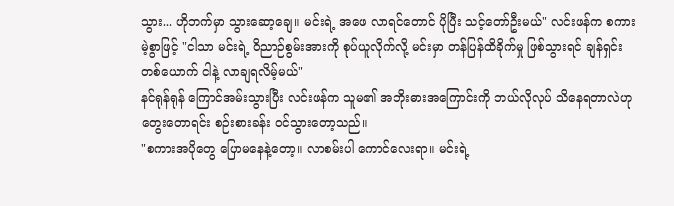သွား... ဟိုဘက်မှာ သွားဆော့ချေ။ မင်းရဲ့ အဖေ လာရင်တောင် ပိုပြီး သင့်တော်ဦးမယ်" လင်းဖန်က စကားမဲ့စွာဖြင့် "ငါသာ မင်းရဲ့ ဝိညာဉ်စွမ်းအားကို စုပ်ယူလိုက်လို့ မင်းမှာ တန်ပြန်ထိခိုက်မှု ဖြစ်သွားရင် ချန်ရှင်းတစ်ယောက် ငါနဲ့ လာချရလိမ့်မယ်"
နင်ရုန်ရုန် ကြောင်အမ်းသွားပြီး လင်းဖန်က သူမ၏ အဘိုးဓားအကြောင်းကို ဘယ်လိုလုပ် သိနေရတာလဲဟု တွေးတောရင်း စဉ်းစားခန်း ဝင်သွားတော့သည်။
"စကားအပိုတွေ ပြောမနေနဲ့တော့။ လာစမ်းပါ ကောင်လေးရာ။ မင်းရဲ့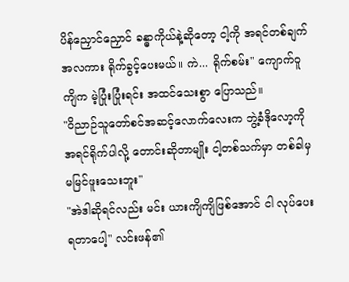ပိန်ညှောင်ညှောင် ခန္ဓာကိုယ်နဲ့ဆိုတော့ ငါ့ကို အရင်တစ်ချက် အလကား ရိုက်ခွင့်ပေးမယ်။ ကဲ... ရိုက်စမ်း" ကျောက်ဝူကျိက မဲ့ပြုံးပြုံးရင်း အထင်သေးစွာ ပြောသည်။
"ဝိညာဉ်သူတော်စင်အဆင့်လောက်လေးက ဘွဲ့ခံဒိုလော့ကို အရင်ရိုက်ပါလို့ တောင်းဆိုတာမျိုး ငါ့တစ်သက်မှာ တစ်ခါမှ မမြင်ဖူးသေးဘူး"
"အဲဒါဆိုရင်လည်း မင်း ယားကျိကျိဖြစ်အောင် ငါ လုပ်ပေးရတာပေါ့" လင်းဖန်၏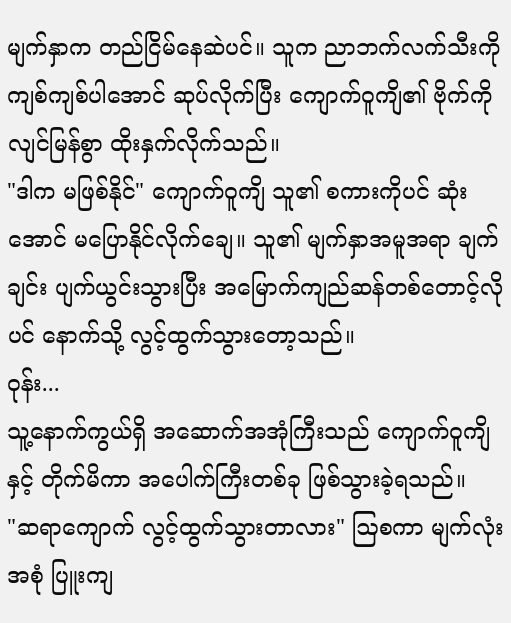မျက်နှာက တည်ငြိမ်နေဆဲပင်။ သူက ညာဘက်လက်သီးကို ကျစ်ကျစ်ပါအောင် ဆုပ်လိုက်ပြီး ကျောက်ဝူကျိ၏ ဗိုက်ကို လျင်မြန်စွာ ထိုးနှက်လိုက်သည်။
"ဒါက မဖြစ်နိုင်" ကျောက်ဝူကျိ သူ၏ စကားကိုပင် ဆုံးအောင် မပြောနိုင်လိုက်ချေ။ သူ၏ မျက်နှာအမူအရာ ချက်ချင်း ပျက်ယွင်းသွားပြီး အမြောက်ကျည်ဆန်တစ်တောင့်လိုပင် နောက်သို့ လွင့်ထွက်သွားတော့သည်။
ဝုန်း...
သူ့နောက်ကွယ်ရှိ အဆောက်အအုံကြီးသည် ကျောက်ဝူကျိနှင့် တိုက်မိကာ အပေါက်ကြီးတစ်ခု ဖြစ်သွားခဲ့ရသည်။
"ဆရာကျောက် လွင့်ထွက်သွားတာလား" ဩစကာ မျက်လုံးအစုံ ပြူးကျ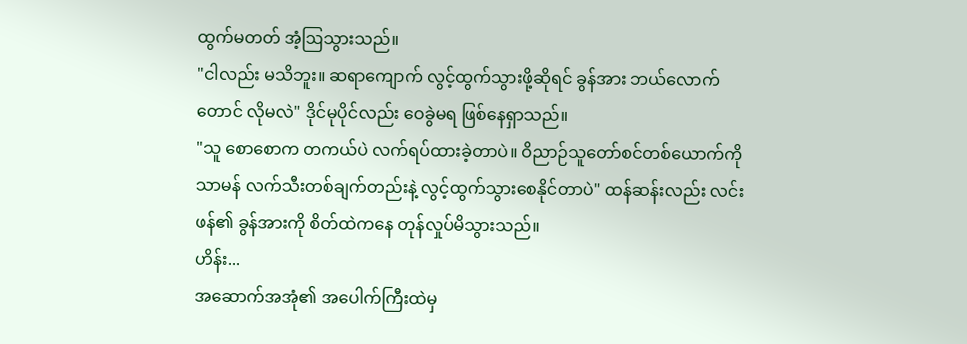ထွက်မတတ် အံ့ဩသွားသည်။
"ငါလည်း မသိဘူး။ ဆရာကျောက် လွင့်ထွက်သွားဖို့ဆိုရင် ခွန်အား ဘယ်လောက်တောင် လိုမလဲ" ဒိုင်မုပိုင်လည်း ဝေခွဲမရ ဖြစ်နေရှာသည်။
"သူ စောစောက တကယ်ပဲ လက်ရပ်ထားခဲ့တာပဲ။ ဝိညာဉ်သူတော်စင်တစ်ယောက်ကို သာမန် လက်သီးတစ်ချက်တည်းနဲ့ လွင့်ထွက်သွားစေနိုင်တာပဲ" ထန်ဆန်းလည်း လင်းဖန်၏ ခွန်အားကို စိတ်ထဲကနေ တုန်လှုပ်မိသွားသည်။
ဟိန်း...
အဆောက်အအုံ၏ အပေါက်ကြီးထဲမှ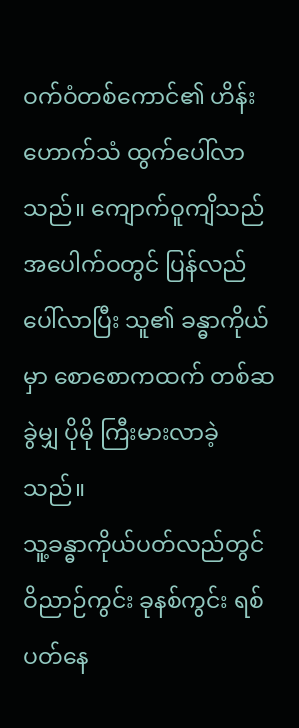ဝက်ဝံတစ်ကောင်၏ ဟိန်းဟောက်သံ ထွက်ပေါ်လာသည်။ ကျောက်ဝူကျိသည် အပေါက်ဝတွင် ပြန်လည်ပေါ်လာပြီး သူ၏ ခန္ဓာကိုယ်မှာ စောစောကထက် တစ်ဆခွဲမျှ ပိုမို ကြီးမားလာခဲ့သည်။
သူ့ခန္ဓာကိုယ်ပတ်လည်တွင် ဝိညာဉ်ကွင်း ခုနစ်ကွင်း ရစ်ပတ်နေ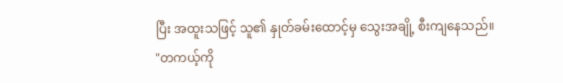ပြီး အထူးသဖြင့် သူ၏ နှုတ်ခမ်းထောင့်မှ သွေးအချို့ စီးကျနေသည်။
"တကယ့်ကို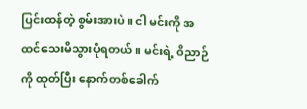ပြင်းထန်တဲ့ စွမ်းအားပဲ။ ငါ မင်းကို အထင်သေးမိသွားပုံရတယ်။ မင်းရဲ့ ဝိညာဉ်ကို ထုတ်ပြီး နောက်တစ်ခေါက်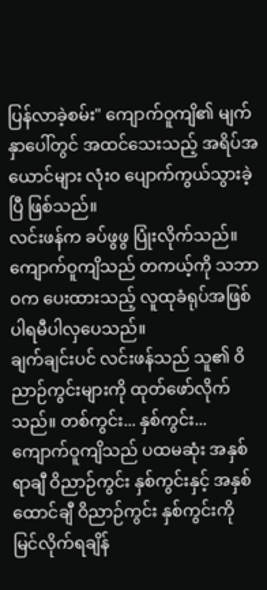ပြန်လာခဲ့စမ်း" ကျောက်ဝူကျိ၏ မျက်နှာပေါ်တွင် အထင်သေးသည့် အရိပ်အယောင်များ လုံးဝ ပျောက်ကွယ်သွားခဲ့ပြီ ဖြစ်သည်။
လင်းဖန်က ခပ်ဖွဖွ ပြုံးလိုက်သည်။ ကျောက်ဝူကျိသည် တကယ့်ကို သဘာဝက ပေးထားသည့် လူထုခံရုပ်အဖြစ် ပါရမီပါလှပေသည်။
ချက်ချင်းပင် လင်းဖန်သည် သူ၏ ဝိညာဉ်ကွင်းများကို ထုတ်ဖော်လိုက်သည်။ တစ်ကွင်း... နှစ်ကွင်း...
ကျောက်ဝူကျိသည် ပထမဆုံး အနှစ်ရာချီ ဝိညာဉ်ကွင်း နှစ်ကွင်းနှင့် အနှစ်ထောင်ချီ ဝိညာဉ်ကွင်း နှစ်ကွင်းကို မြင်လိုက်ရချိန်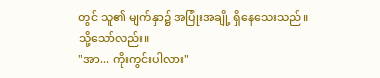တွင် သူ၏ မျက်နှာ၌ အပြုံးအချို့ ရှိနေသေးသည်။
သို့သော်လည်း။
"အာ... ကိုးကွင်းပါလား"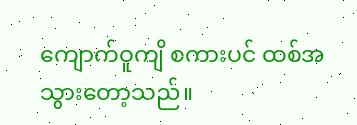ကျောက်ဝူကျိ စကားပင် ထစ်အ သွားတော့သည်။